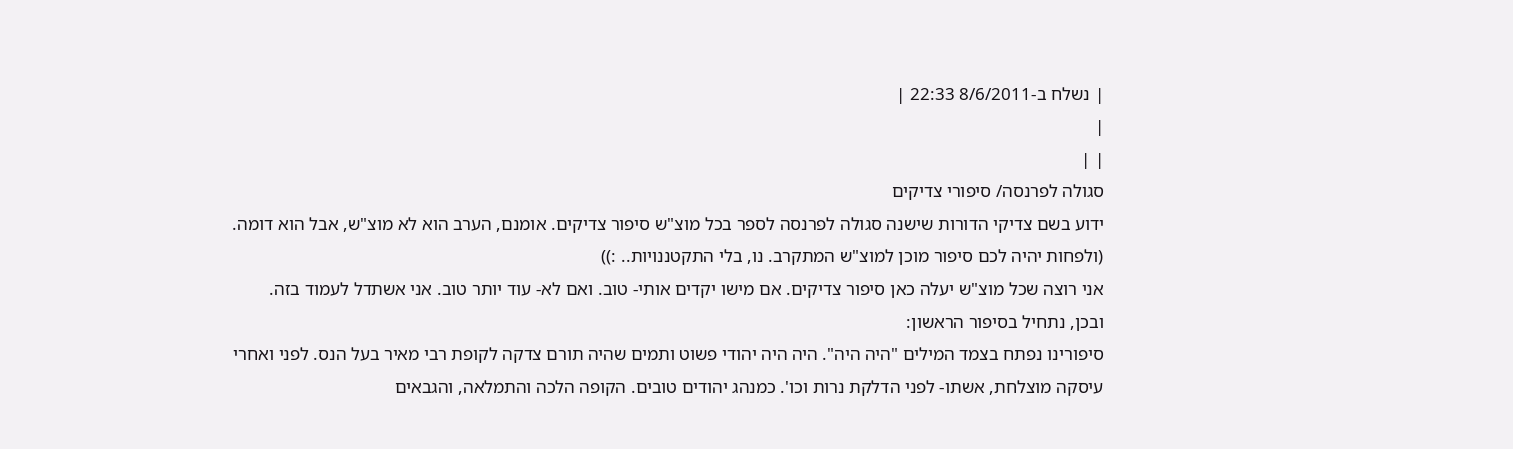| נשלח ב-8/6/2011 22:33 |
|
| |
סגולה לפרנסה/ סיפורי צדיקים
ידוע בשם צדיקי הדורות שישנה סגולה לפרנסה לספר בכל מוצ"ש סיפור צדיקים. אומנם, הערב הוא לא מוצ"ש, אבל הוא דומה. (ולפחות יהיה לכם סיפור מוכן למוצ"ש המתקרב. נו, בלי התקטננויות.. :))
אני רוצה שכל מוצ"ש יעלה כאן סיפור צדיקים. אם מישו יקדים אותי- טוב. ואם לא- עוד יותר טוב. אני אשתדל לעמוד בזה.
ובכן, נתחיל בסיפור הראשון:
סיפורינו נפתח בצמד המילים "היה היה". היה היה יהודי פשוט ותמים שהיה תורם צדקה לקופת רבי מאיר בעל הנס. לפני ואחרי עיסקה מוצלחת, אשתו- לפני הדלקת נרות וכו'. כמנהג יהודים טובים. הקופה הלכה והתמלאה, והגבאים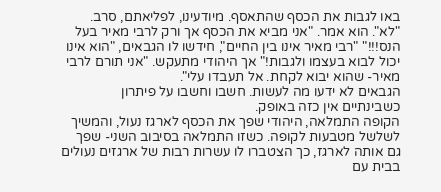באו לגבות את הכסף שהתאסף. מיודעינו, לפליאתם, סרב. "לא". הוא אמר. "אני מביא את הכסף אך ורק לרבי מאיר בעל הנס!!!" "רבי מאיר אינו בין החיים", חידשו לו הגבאים, "הוא אינו יכול לבוא בעצמו ולגבות!" אך היהודי מתעקש. "אני תורם לרבי מאיר- שהוא יבוא לקחת. אל תעבדו עלי".
הגבאים לא ידעו מה לעשות. חשבו וחשבו על פיתרון כשבינתיים אין כזה באופק.
הקופה התמלאה, היהודי שפך את הכסף לארגז נעול, והמשיך לשלשל מטבעות לקופה. כשזו התמלאה בסיבוב השני- שפך גם אותה לארגז, כך הצטברו לו עשרות רבות של ארגזים נעולים בבית עם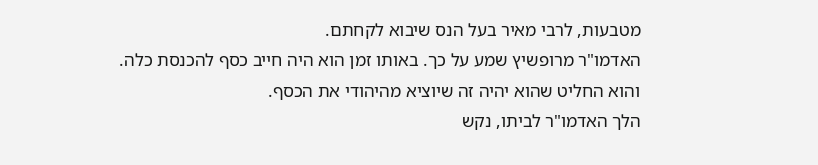מטבעות, לרבי מאיר בעל הנס שיבוא לקחתם.
האדמו"ר מרופשיץ שמע על כך. באותו זמן הוא היה חייב כסף להכנסת כלה. והוא החליט שהוא יהיה זה שיוציא מהיהודי את הכסף.
הלך האדמו"ר לביתו, נקש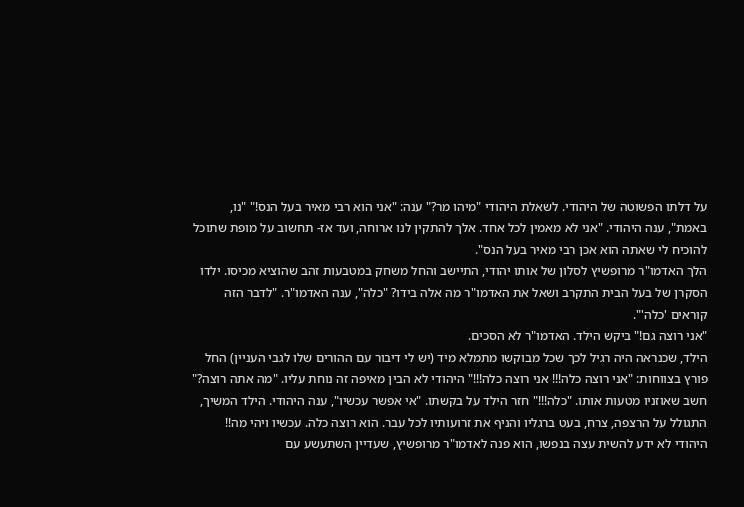על דלתו הפשוטה של היהודי. לשאלת היהודי "מיהו מר?" ענה: "אני הוא רבי מאיר בעל הנס!" "נו, באמת", ענה היהודי. "אני לא מאמין לכל אחד. אלך להתקין לנו ארוחה, ועד אז- תחשוב על מופת שתוכל להוכיח לי שאתה הוא אכן רבי מאיר בעל הנס".
הלך האדמו"ר מרופשיץ לסלון של אותו יהודי, התיישב והחל משחק במטבעות זהב שהוציא מכיסו. ילדו הסקרן של בעל הבית התקרב ושאל את האדמו"ר מה אלה בידו? "כלה", ענה האדמו"ר. "לדבר הזה קוראים 'כלה'".
"אני רוצה גם!" ביקש הילד. האדמו"ר לא הסכים.
הילד, שכנראה היה רגיל לכך שכל מבוקשו מתמלא מיד (יש לי דיבור עם ההורים שלו לגבי העניין) החל פורץ בצווחות: "אני רוצה כלה!!! אני רוצה כלה!!!" היהודי לא הבין מאיפה זה נוחת עליו. "מה אתה רוצה?" חשב שאוזניו מטעות אותו. "כלה!!!" חזר הילד על בקשתו. "אי אפשר עכשיו", ענה היהודי. הילד המשיך, התגולל על הרצפה, צרח, בעט ברגליו והניף את זרועותיו לכל עבר. הוא רוצה כלה. עכשיו ויהי מה!!
היהודי לא ידע להשית עצה בנפשו, הוא פנה לאדמו"ר מרופשיץ, שעדיין השתעשע עם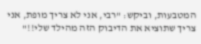המטבעות, וביקש: "רבי, אני לא צריך מופת, אני צריך שתוציא את הדיבוק הזה מהילד שלי!!"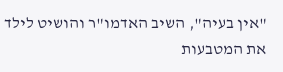"אין בעיה", השיב האדמו"ר והושיט לילד את המטבעות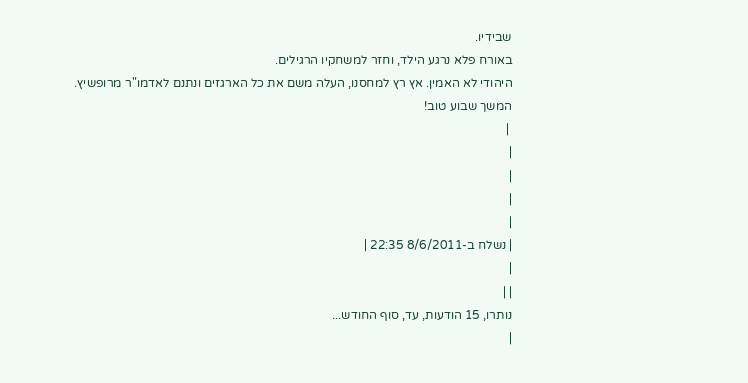שבידיו.
באורח פלא נרגע הילד, וחזר למשחקיו הרגילים.
היהודי לא האמין. אץ רץ למחסנו, העלה משם את כל הארגזים ונתנם לאדמו"ר מרופשיץ.
המשך שבוע טוב!
 |
|
|
|
|
| נשלח ב-8/6/2011 22:35 |
|
| |
נותרו, 15 הודעות, עד, סוף החודש...
|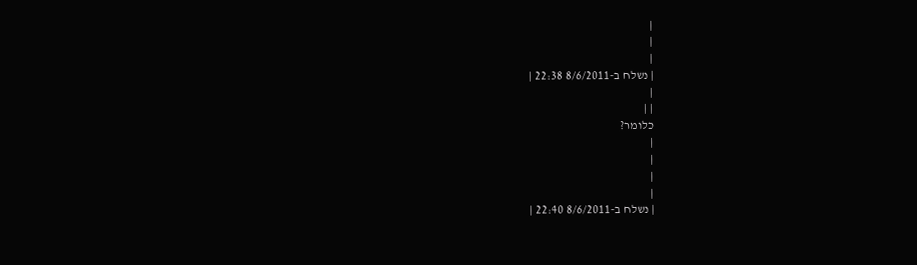|
|
|
| נשלח ב-8/6/2011 22:38 |
|
| |
כלומר?
|
|
|
|
| נשלח ב-8/6/2011 22:40 |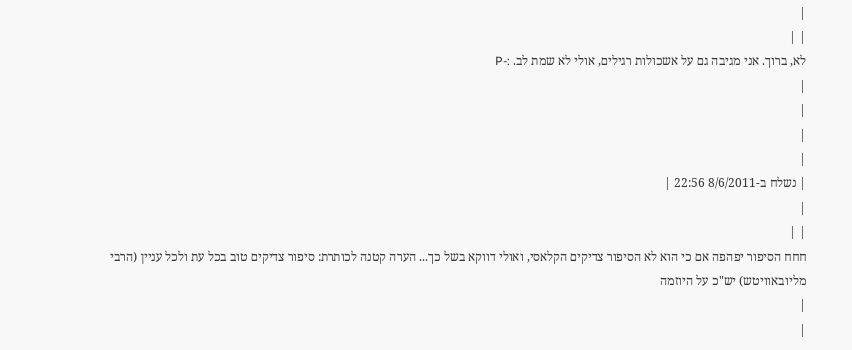|
| |
לא, ברוך. אני מגיבה גם על אשכולות רגילים, אולי לא שמת לב. :-P
|
|
|
|
| נשלח ב-8/6/2011 22:56 |
|
| |
חחח הסיפור יפהפה אם כי הוא לא הסיפור צדיקים הקלאסי, ואולי דווקא בשל כך... הערה קטנה לכותרת: סיפור צדיקים טוב בכל עת ולכל עניין (הרבי מליובאוויטש) יש"כ על היוזמה
|
|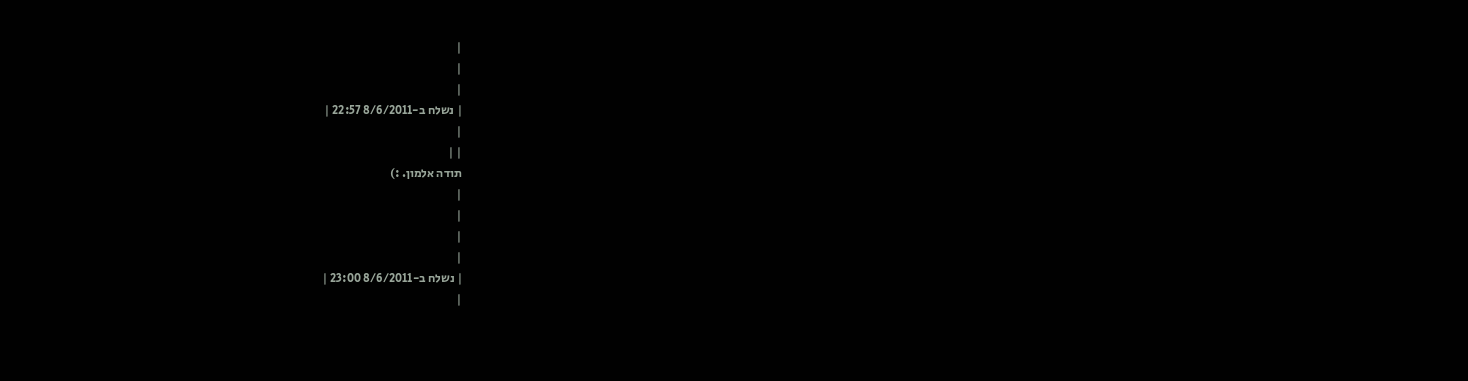|
|
|
| נשלח ב-8/6/2011 22:57 |
|
| |
תודה אלמון. :)
|
|
|
|
| נשלח ב-8/6/2011 23:00 |
|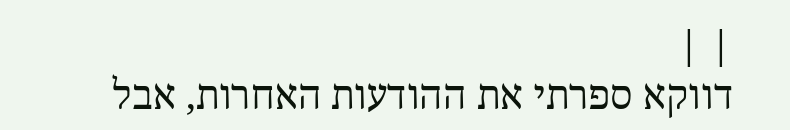| |
דווקא ספרתי את ההודעות האחרות, אבל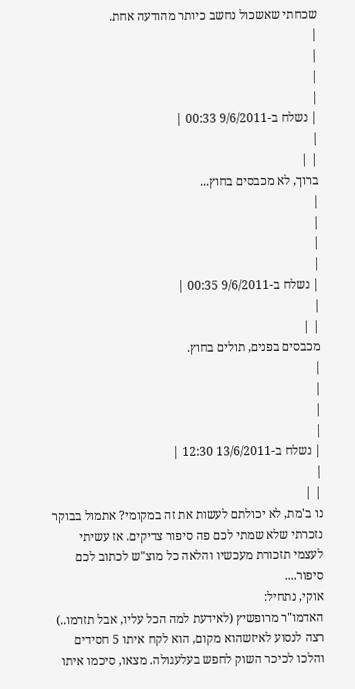שכחתי שאשכול נחשב כיותר מהודעה אחת.
|
|
|
|
| נשלח ב-9/6/2011 00:33 |
|
| |
ברוך, לא מכבסים בחוץ...
|
|
|
|
| נשלח ב-9/6/2011 00:35 |
|
| |
מכבסים בפנים, תולים בחוץ.
|
|
|
|
| נשלח ב-13/6/2011 12:30 |
|
| |
נו ב'מת, לא יכולתם לעשות את זה במקומי? אתמול בבוקר נזכרתי שלא שמתי לכם פה סיפור צדיקים. אז עשיתי לעצמי תזכורת מעכשיו והלאה כל מוצ"ש לכתוב לכם סיפור....
אוקי, נתחיל:
האדמו"ר מרופשיץ (לאידעת למה הכל עליו, אבל תזרמו..) רצה לנסוע לאיזשהוא מקום, הוא לקח איתו 5 חסידים והלכו לכיכר השוק לחפש בעלעגולה. מצאו, סיכמו איתו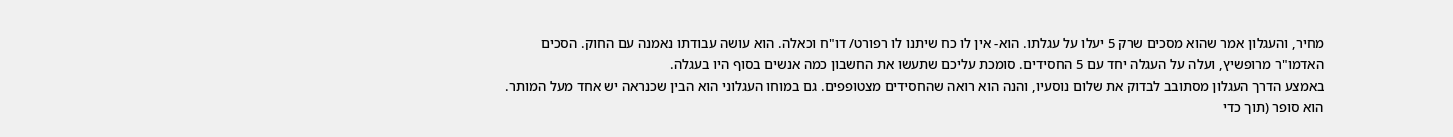מחיר, והעגלון אמר שהוא מסכים שרק 5 יעלו על עגלתו. הוא- אין לו כח שיתנו לו רפורט/ דו"ח וכאלה. הוא עושה עבודתו נאמנה עם החוק. הסכים האדמו"ר מרופשיץ, ועלה על העגלה יחד עם 5 החסידים. סומכת עליכם שתעשו את החשבון כמה אנשים בסוף היו בעגלה.
באמצע הדרך העגלון מסתובב לבדוק את שלום נוסעיו, והנה הוא רואה שהחסידים מצטופפים. גם במוחו העגלוני הוא הבין שכנראה יש אחד מעל המותר. הוא סופר (תוך כדי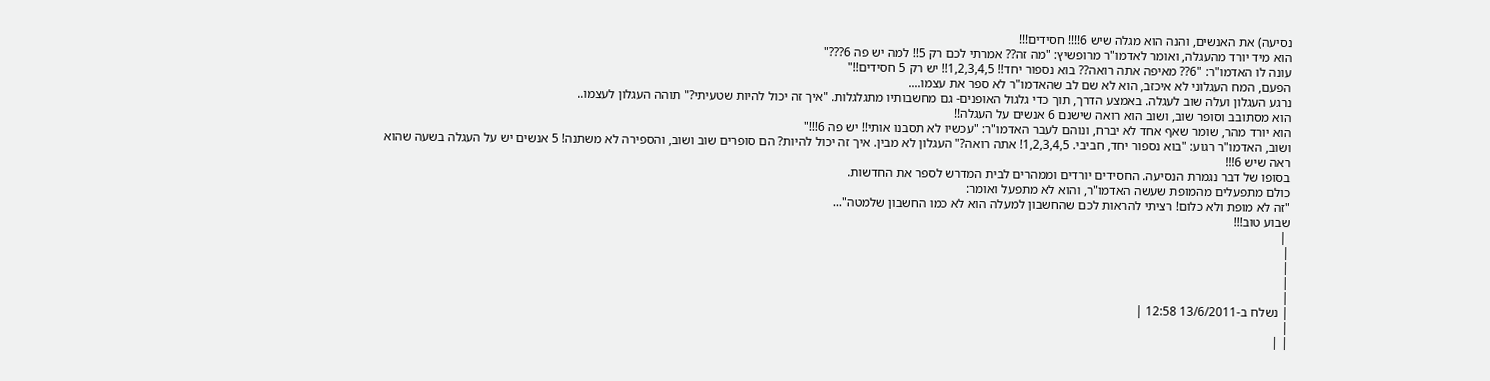נסיעה) את האנשים, והנה הוא מגלה שיש 6!!!! חסידים!!!
הוא מיד יורד מהעגלה, ואומר לאדמו"ר מרופשיץ: "מה זה?? אמרתי לכם רק 5!! למה יש פה 6???"
עונה לו האדמו"ר: "6?? מאיפה אתה רואה?? בוא נספור יחד!! 1,2,3,4,5!! יש רק 5 חסידים!!"
הפעם, המח העגלוני לא איכזב, הוא לא שם לב שהאדמו"ר לא ספר את עצמו....
נרגע העגלון ועלה שוב לעגלה. באמצע הדרך, תוך כדי גלגול האופנים- גם מחשבותיו מתגלגלות. "איך זה יכול להיות שטעיתי?" תוהה העגלון לעצמו..
הוא מסתובב וסופר שוב, ושוב הוא רואה שישנם 6 אנשים על העגלה!!
הוא יורד מהר, שומר שאף אחד לא יברח, ונוהם לעבר האדמו"ר: "עכשיו לא תסבנו אותי!! יש פה 6!!!"
ושוב, האדמו"ר רגוע: "בוא נספור יחד, חביבי. 1,2,3,4,5! אתה רואה?" העגלון לא מבין. איך זה יכול להיות? הם סופרים שוב ושוב, והספירה לא משתנה! 5 אנשים יש על העגלה בשעה שהוא ראה שיש 6!!!
בסופו של דבר נגמרת הנסיעה. החסידים יורדים וממהרים לבית המדרש לספר את החדשות.
כולם מתפעלים מהמופת שעשה האדמו"ר, והוא לא מתפעל ואומר:
"זה לא מופת ולא כלום! רציתי להראות לכם שהחשבון למעלה הוא לא כמו החשבון שלמטה"...
שבוע טוב!!!
 |
|
|
|
|
| נשלח ב-13/6/2011 12:58 |
|
| |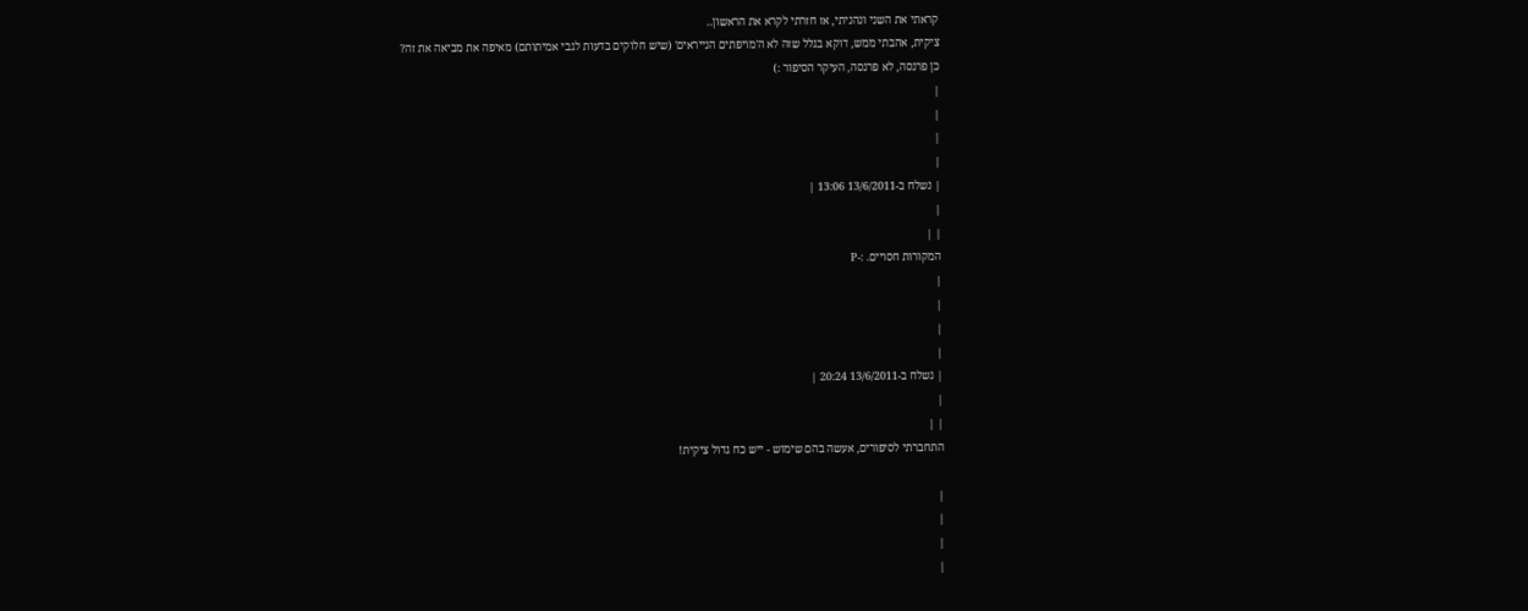קראתי את השני ונהניתי, אז חזרתי לקרא את הראשון..
ציקית, אהבתי ממש, דוקא בגלל שזה לא ה'מויפתים הנייראים' (שיש חלוקים בדעות לגבי אמיתותם) מאיפה את מביאה את זה?
כן פרנסה, לא פרנסה, העיקר הסיפור :)
|
|
|
|
| נשלח ב-13/6/2011 13:06 |
|
| |
המקורות חסויים. :-P
|
|
|
|
| נשלח ב-13/6/2011 20:24 |
|
| |
התחברתי לסיפורים, אעשה בהם שימוש - ייש כח גדול ציקית!

|
|
|
|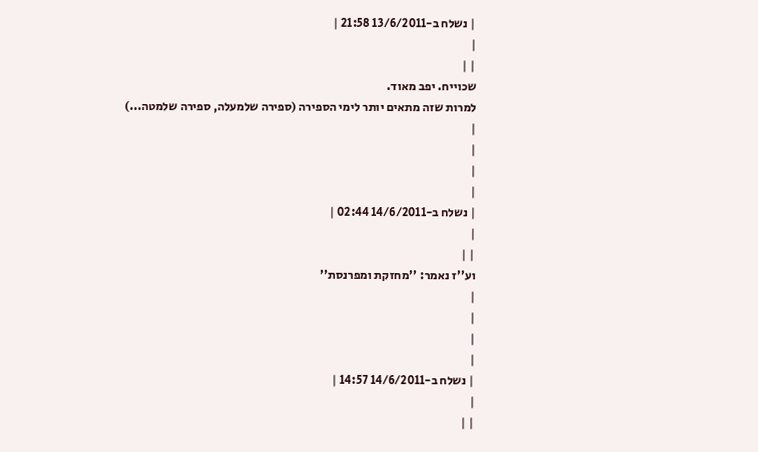| נשלח ב-13/6/2011 21:58 |
|
| |
שכוייח. יפב מאוד.
למרות שזה מתאים יותר לימי הספירה (ספירה שלמעלה, ספירה שלמטה...)
|
|
|
|
| נשלח ב-14/6/2011 02:44 |
|
| |
וע''ז נאמר: ''מחזקת ומפרנסת''
|
|
|
|
| נשלח ב-14/6/2011 14:57 |
|
| |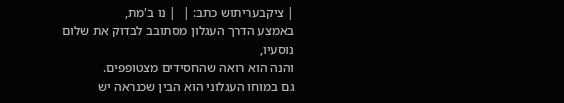| ציקבעריתוש כתב: |  | נו ב'מת,
באמצע הדרך העגלון מסתובב לבדוק את שלום נוסעיו,
והנה הוא רואה שהחסידים מצטופפים.
גם במוחו העגלוני הוא הבין שכנראה יש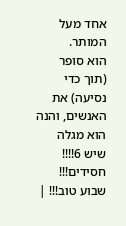אחד מעל המותר.
הוא סופר (תוך כדי נסיעה) את האנשים, והנה הוא מגלה שיש 6!!!! חסידים!!!
שבוע טוב!!! |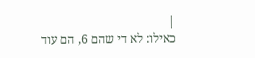|
כאילו: לא די שהם 6, הם עוד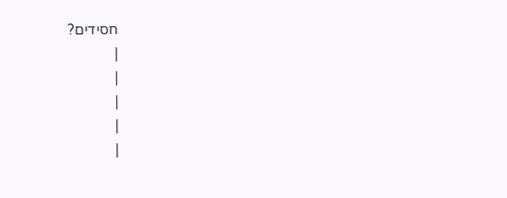חסידים?
|
|
|
|
|